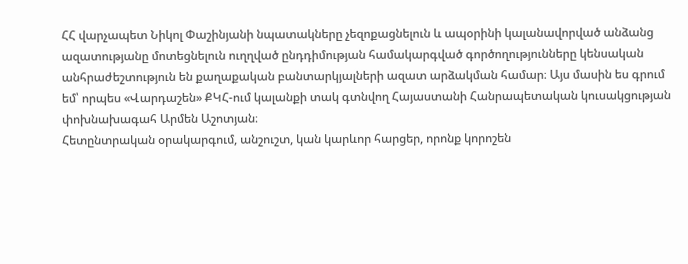ՀՀ վարչապետ Նիկոլ Փաշինյանի նպատակները չեզոքացնելուն և ապօրինի կալանավորված անձանց ազատությանը մոտեցնելուն ուղղված ընդդիմության համակարգված գործողությունները կենսական անհրաժեշտություն են քաղաքական բանտարկյալների ազատ արձակման համար։ Այս մասին ես գրում եմ՝ որպես «Վարդաշեն» ՔԿՀ-ում կալանքի տակ գտնվող Հայաստանի Հանրապետական կուսակցության փոխնախագահ Արմեն Աշոտյան։
Հետընտրական օրակարգում, անշուշտ, կան կարևոր հարցեր, որոնք կորոշեն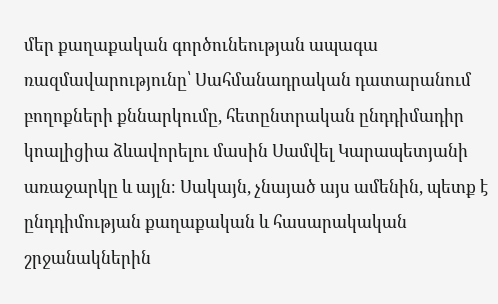մեր քաղաքական գործունեության ապագա ռազմավարությունը՝ Սահմանադրական դատարանում բողոքների քննարկումը, հետընտրական ընդդիմադիր կոալիցիա ձևավորելու մասին Սամվել Կարապետյանի առաջարկը և այլն։ Սակայն, չնայած այս ամենին, պետք է ընդդիմության քաղաքական և հասարակական շրջանակներին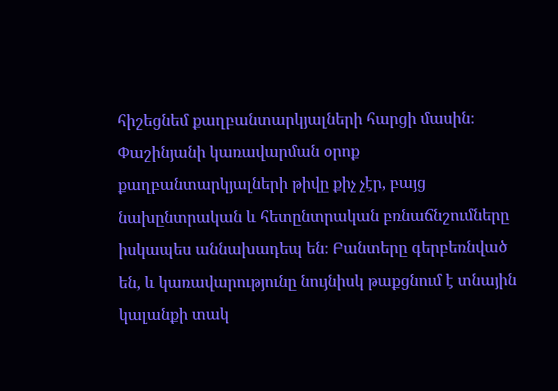հիշեցնեմ քաղբանտարկյալների հարցի մասին։
Փաշինյանի կառավարման օրոք քաղբանտարկյալների թիվը քիչ չէր, բայց նախընտրական և հետընտրական բռնաճնշումները իսկապես աննախադեպ են։ Բանտերը գերբեռնված են, և կառավարությունը նույնիսկ թաքցնում է տնային կալանքի տակ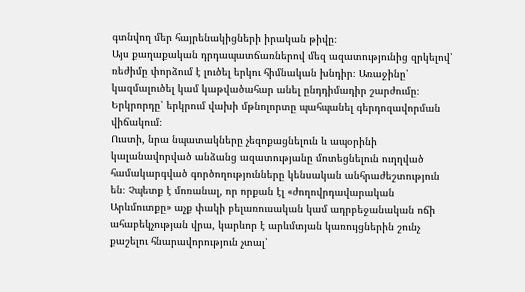գտնվող մեր հայրենակիցների իրական թիվը։
Այս քաղաքական դրդապատճառներով մեզ ազատությունից զրկելով՝ ռեժիմը փորձում է լուծել երկու հիմնական խնդիր։ Առաջինը՝ կազմալուծել կամ կաթվածահար անել ընդդիմադիր շարժումը։ Երկրորդը՝ երկրում վախի մթնոլորտը պահպանել գերդոզավորման վիճակում։
Ուստի, նրա նպատակները չեզոքացնելուն և ապօրինի կալանավորված անձանց ազատությանը մոտեցնելուն ուղղված համակարգված գործողությունները կենսական անհրաժեշտություն են։ Չպետք է մոռանալ, որ որքան էլ «ժողովրդավարական Արևմուտքը» աչք փակի բելառուսական կամ ադրբեջանական ոճի ահաբեկչության վրա, կարևոր է արևմտյան կառույցներին շունչ քաշելու հնարավորություն չտալ՝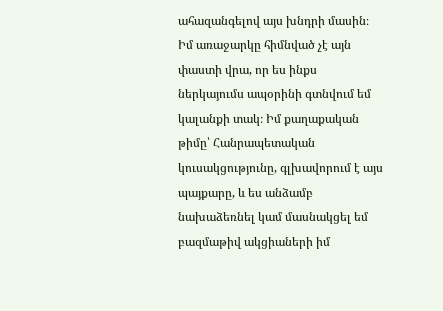ահազանգելով այս խնդրի մասին։
Իմ առաջարկը հիմնված չէ այն փաստի վրա, որ ես ինքս ներկայումս ապօրինի գտնվում եմ կալանքի տակ։ Իմ քաղաքական թիմը՝ Հանրապետական կուսակցությունը, գլխավորում է այս պայքարը, և ես անձամբ նախաձեռնել կամ մասնակցել եմ բազմաթիվ ակցիաների իմ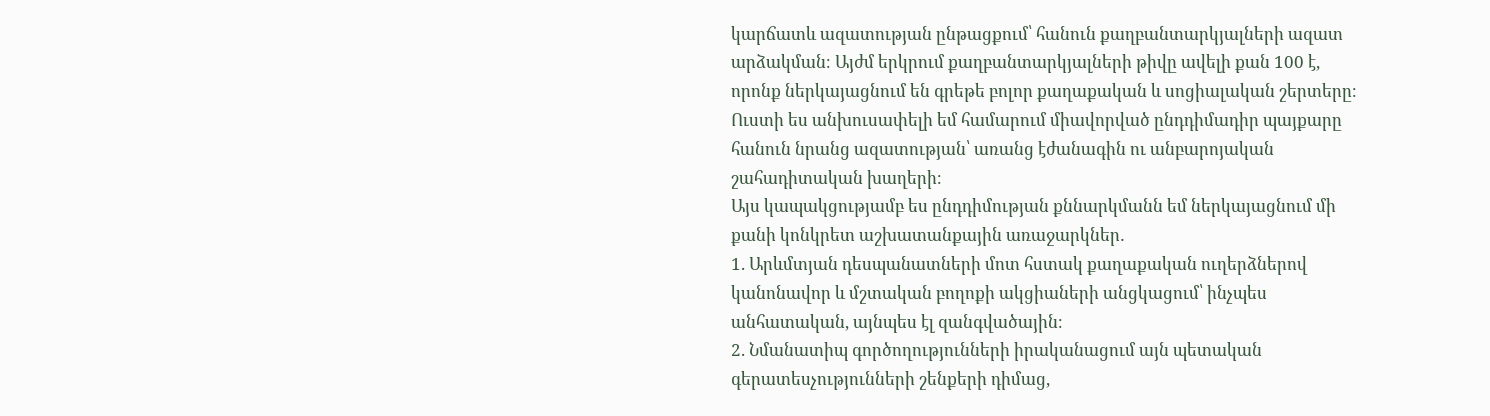կարճատև ազատության ընթացքում՝ հանուն քաղբանտարկյալների ազատ արձակման։ Այժմ երկրում քաղբանտարկյալների թիվը ավելի քան 100 է, որոնք ներկայացնում են գրեթե բոլոր քաղաքական և սոցիալական շերտերը։
Ուստի ես անխուսափելի եմ համարում միավորված ընդդիմադիր պայքարը հանուն նրանց ազատության՝ առանց էժանագին ու անբարոյական շահադիտական խաղերի։
Այս կապակցությամբ ես ընդդիմության քննարկմանն եմ ներկայացնում մի քանի կոնկրետ աշխատանքային առաջարկներ․
1. Արևմտյան դեսպանատների մոտ հստակ քաղաքական ուղերձներով կանոնավոր և մշտական բողոքի ակցիաների անցկացում՝ ինչպես անհատական, այնպես էլ զանգվածային։
2. Նմանատիպ գործողությունների իրականացում այն պետական գերատեսչությունների շենքերի դիմաց,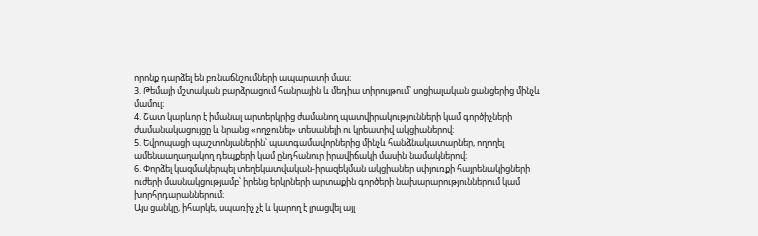որոնք դարձել են բռնաճնշումների ապարատի մաս։
3. Թեմայի մշտական բարձրացում հանրային և մեդիա տիրույթում՝ սոցիալական ցանցերից մինչև մամուլ։
4. Շատ կարևոր է իմանալ արտերկրից ժամանող պատվիրակությունների կամ գործիչների ժամանակացույցը և նրանց «ողջունել» տեսանելի ու կրեատիվ ակցիաներով։
5. Եվրոպացի պաշտոնյաներին՝ պատգամավորներից մինչև հանձնակատարներ, ողողել ամենաաղաղակող դեպքերի կամ ընդհանուր իրավիճակի մասին նամակներով։
6. Փորձել կազմակերպել տեղեկատվական-իրազեկման ակցիաներ սփյուռքի հայրենակիցների ուժերի մասնակցությամբ՝ իրենց երկրների արտաքին գործերի նախարարություններում կամ խորհրդարաններում։
Այս ցանկը, իհարկե, սպառիչ չէ և կարող է լրացվել այլ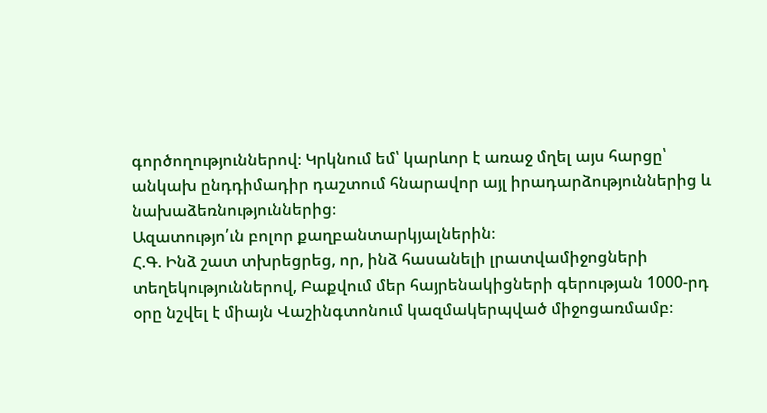գործողություններով։ Կրկնում եմ՝ կարևոր է առաջ մղել այս հարցը՝ անկախ ընդդիմադիր դաշտում հնարավոր այլ իրադարձություններից և նախաձեռնություններից։
Ազատությո՛ւն բոլոր քաղբանտարկյալներին։
Հ.Գ. Ինձ շատ տխրեցրեց, որ, ինձ հասանելի լրատվամիջոցների տեղեկություններով, Բաքվում մեր հայրենակիցների գերության 1000-րդ օրը նշվել է միայն Վաշինգտոնում կազմակերպված միջոցառմամբ։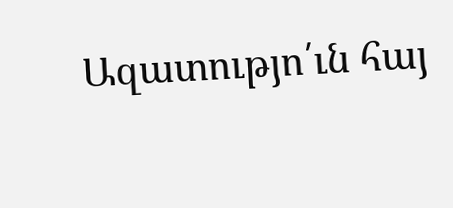Ազատությո՛ւն հայ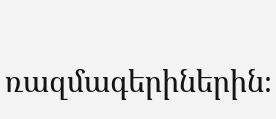ռազմագերիներին։